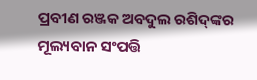ପ୍ରବୀଣ ରଞ୍ଜକ ଅବଦୁଲ ରଶିଦ୍‌ଙ୍କର ମୂଲ୍ୟବାନ ସଂପତ୍ତି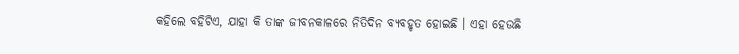କହିଲେ ବହିଟିଏ, ଯାହା କି ତାଙ୍କ ଜୀବନକାଳରେ ନିତିଦିନ ବ୍ୟବହୃତ ହୋଇଛି । ଏହା ହେଉଛି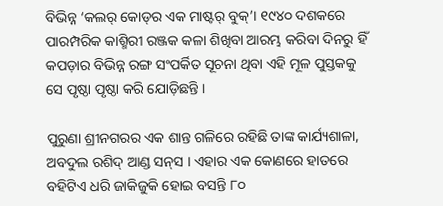ବିଭିନ୍ନ ‘କଲର୍‌ କୋଡ୍‌ର ଏକ ମାଷ୍ଟର୍‌ ବୁକ୍‌’। ୧୯୪୦ ଦଶକରେ ପାରମ୍ପରିକ କାଶ୍ମିରୀ ରଞ୍ଜକ କଳା ଶିଖିବା ଆରମ୍ଭ କରିବା ଦିନରୁ ହିଁ କପଡ଼ାର ବିଭିନ୍ନ ରଙ୍ଗ ସଂପର୍କିତ ସୂଚନା ଥିବା ଏହି ମୂଳ ପୁସ୍ତକକୁ ସେ ପୃଷ୍ଠା ପୃଷ୍ଠା କରି ଯୋଡ଼ିଛନ୍ତି ।

ପୁରୁଣା ଶ୍ରୀନଗରର ଏକ ଶାନ୍ତ ଗଳିରେ ରହିଛି ତାଙ୍କ କାର୍ଯ୍ୟଶାଳା, ଅବଦୁଲ ରଶିଦ୍‌ ଆଣ୍ଡ ସନ୍‌ସ । ଏହାର ଏକ କୋଣରେ ହାତରେ ବହିଟିଏ ଧରି ଜାକିଜୁକି ହୋଇ ବସନ୍ତି ୮୦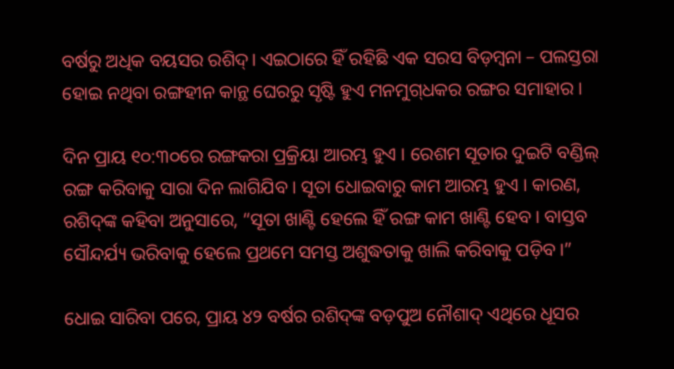ବର୍ଷରୁ ଅଧିକ ବୟସର ରଶିଦ୍‌। ଏଇଠାରେ ହିଁ ରହିଛି ଏକ ସରସ ବିଡ଼ମ୍ବନା – ପଲସ୍ତରା ହୋଇ ନଥିବା ରଙ୍ଗହୀନ କାନ୍ଥ ଘେରରୁ ସୃଷ୍ଟି ହୁଏ ମନମୁଗ୍‌ଧକର ରଙ୍ଗର ସମାହାର ।

ଦିନ ପ୍ରାୟ ୧୦:୩୦ରେ ରଙ୍ଗକରା ପ୍ରକ୍ରିୟା ଆରମ୍ଭ ହୁଏ । ରେଶମ ସୂତାର ଦୁଇଟି ବଣ୍ଡିଲ୍‌ ରଙ୍ଗ କରିବାକୁ ସାରା ଦିନ ଲାଗିଯିବ । ସୂତା ଧୋଇବାରୁ କାମ ଆରମ୍ଭ ହୁଏ । କାରଣ, ରଶିଦ୍‌ଙ୍କ କହିବା ଅନୁସାରେ, “ସୂତା ଖାଣ୍ଟି ହେଲେ ହିଁ ରଙ୍ଗ କାମ ଖାଣ୍ଟି ହେବ । ବାସ୍ତବ ସୌନ୍ଦର୍ଯ୍ୟ ଭରିବାକୁ ହେଲେ ପ୍ରଥମେ ସମସ୍ତ ଅଶୁଦ୍ଧତାକୁ ଖାଲି କରିବାକୁ ପଡ଼ିବ।”

ଧୋଇ ସାରିବା ପରେ, ପ୍ରାୟ ୪୨ ବର୍ଷର ରଶିଦ୍‌ଙ୍କ ବଡ଼ପୁଅ ନୌଶାଦ୍‌ ଏଥିରେ ଧୂସର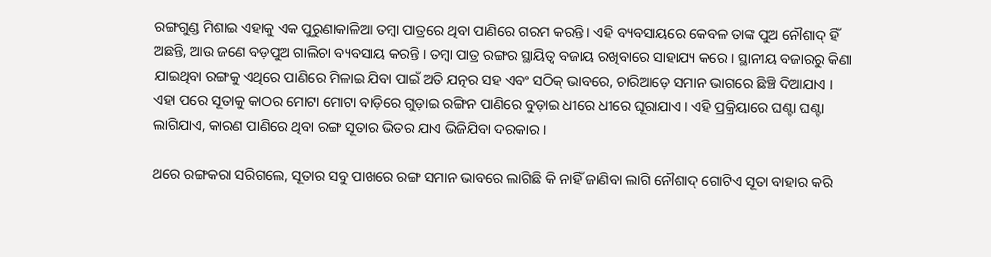ରଙ୍ଗଗୁଣ୍ଡ ମିଶାଇ ଏହାକୁ ଏକ ପୁରୁଣାକାଳିଆ ତମ୍ବା ପାତ୍ରରେ ଥିବା ପାଣିରେ ଗରମ କରନ୍ତି। ଏହି ବ୍ୟବସାୟରେ କେବଳ ତାଙ୍କ ପୁଅ ନୌଶାଦ୍‌ ହିଁ ଅଛନ୍ତି, ଆଉ ଜଣେ ବଡ଼ପୁଅ ଗାଲିଚା ବ୍ୟବସାୟ କରନ୍ତି । ତମ୍ବା ପାତ୍ର ରଙ୍ଗର ସ୍ଥାୟିତ୍ୱ ବଜାୟ ରଖିବାରେ ସାହାଯ୍ୟ କରେ । ସ୍ଥାନୀୟ ବଜାରରୁ କିଣା ଯାଇଥିବା ରଙ୍ଗକୁ ଏଥିରେ ପାଣିରେ ମିଳାଇ ଯିବା ପାଇଁ ଅତି ଯତ୍ନର ସହ ଏବଂ ସଠିକ୍‌ ଭାବରେ, ଚାରିଆଡ଼େ ସମାନ ଭାଗରେ ଛିଞ୍ଚି ଦିଆଯାଏ । ଏହା ପରେ ସୂତାକୁ କାଠର ମୋଟା ମୋଟା ବାଡ଼ିରେ ଗୁଡ଼ାଇ ରଙ୍ଗିନ ପାଣିରେ ବୁଡ଼ାଇ ଧୀରେ ଧୀରେ ଘୂରାଯାଏ । ଏହି ପ୍ରକ୍ରିୟାରେ ଘଣ୍ଟା ଘଣ୍ଟା ଲାଗିଯାଏ, କାରଣ ପାଣିରେ ଥିବା ରଙ୍ଗ ସୂତାର ଭିତର ଯାଏ ଭିଜିଯିବା ଦରକାର ।

ଥରେ ରଙ୍ଗକରା ସରିଗଲେ, ସୂତାର ସବୁ ପାଖରେ ରଙ୍ଗ ସମାନ ଭାବରେ ଲାଗିଛି କି ନାହିଁ ଜାଣିବା ଲାଗି ନୌଶାଦ୍‌ ଗୋଟିଏ ସୂତା ବାହାର କରି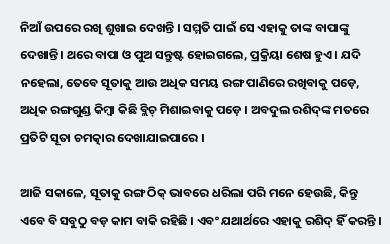ନିଆଁ ଉପରେ ରଖି ଶୁଖାଇ ଦେଖନ୍ତି । ସମ୍ମତି ପାଇଁ ସେ ଏହାକୁ ତାଙ୍କ ବାପାଙ୍କୁ ଦେଖାନ୍ତି। ଥରେ ବାପା ଓ ପୁଅ ସନ୍ତୁଷ୍ଟ ହୋଇଗଲେ, ପ୍ରକ୍ରିୟା ଶେଷ ହୁଏ । ଯଦି ନହେଲା, ତେବେ ସୂତାକୁ ଆଉ ଅଧିକ ସମୟ ରଙ୍ଗ ପାଣିରେ ରଖିବାକୁ ପଡ଼େ, ଅଧିକ ରଙ୍ଗଗୁଣ୍ଡ କିମ୍ବା କିଛି ବ୍ଲିଚ୍‌ ମିଶାଇବାକୁ ପଡ଼େ । ଅବଦୁଲ ରଶିଦ୍‌ଙ୍କ ମତରେ ପ୍ରତିଟି ସୂତା ଚମତ୍କାର ଦେଖାଯାଇପାରେ ।

ଆଜି ସକାଳେ, ସୂତାକୁ ରଙ୍ଗ ଠିକ୍‌ ଭାବରେ ଧରିଲା ପରି ମନେ ହେଉଛି, କିନ୍ତୁ ଏବେ ବି ସବୁଠୁ ବଡ଼ କାମ ବାକି ରହିଛି । ଏବଂ ଯଥାର୍ଥରେ ଏହାକୁ ରଶିଦ୍‌ ହିଁ କରନ୍ତି ।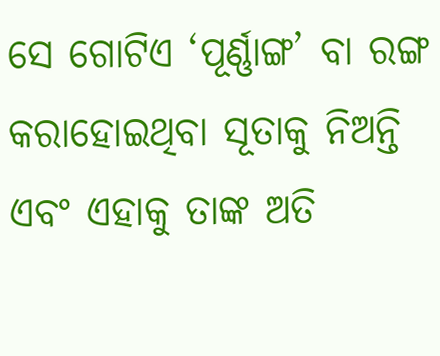ସେ ଗୋଟିଏ ‘ପୂର୍ଣ୍ଣାଙ୍ଗ’ ବା ରଙ୍ଗ କରାହୋଇଥିବା ସୂତାକୁ ନିଅନ୍ତି ଏବଂ ଏହାକୁ ତାଙ୍କ ଅତି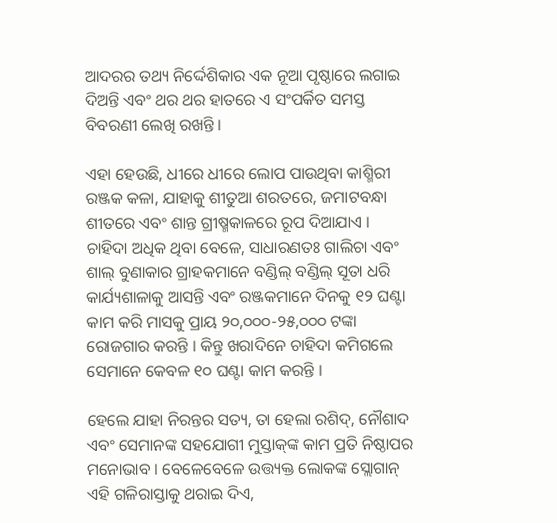ଆଦରର ତଥ୍ୟ ନିର୍ଦ୍ଦେଶିକାର ଏକ ନୂଆ ପୃଷ୍ଠାରେ ଲଗାଇ ଦିଅନ୍ତି ଏବଂ ଥର ଥର ହାତରେ ଏ ସଂପର୍କିତ ସମସ୍ତ ବିବରଣୀ ଲେଖି ରଖନ୍ତି ।

ଏହା ହେଉଛି, ଧୀରେ ଧୀରେ ଲୋପ ପାଉଥିବା କାଶ୍ମିରୀ ରଞ୍ଜକ କଳା, ଯାହାକୁ ଶୀତୁଆ ଶରତରେ, ଜମାଟବନ୍ଧା ଶୀତରେ ଏବଂ ଶାନ୍ତ ଗ୍ରୀଷ୍ମକାଳରେ ରୂପ ଦିଆଯାଏ । ଚାହିଦା ଅଧିକ ଥିବା ବେଳେ, ସାଧାରଣତଃ ଗାଲିଚା ଏବଂ ଶାଲ୍‌ ବୁଣାକାର ଗ୍ରାହକମାନେ ବଣ୍ଡିଲ୍‌ ବଣ୍ଡିଲ୍‌ ସୂତା ଧରି କାର୍ଯ୍ୟଶାଳାକୁ ଆସନ୍ତି ଏବଂ ରଞ୍ଜକମାନେ ଦିନକୁ ୧୨ ଘଣ୍ଟା କାମ କରି ମାସକୁ ପ୍ରାୟ ୨୦,୦୦୦-୨୫,୦୦୦ ଟଙ୍କା ରୋଜଗାର କରନ୍ତି । କିନ୍ତୁ ଖରାଦିନେ ଚାହିଦା କମିଗଲେ ସେମାନେ କେବଳ ୧୦ ଘଣ୍ଟା କାମ କରନ୍ତି ।

ହେଲେ ଯାହା ନିରନ୍ତର ସତ୍ୟ, ତା ହେଲା ରଶିଦ୍‌, ନୌଶାଦ ଏବଂ ସେମାନଙ୍କ ସହଯୋଗୀ ମୁସ୍ତାକ୍‌ଙ୍କ କାମ ପ୍ରତି ନିଷ୍ଠାପର ମନୋଭାବ । ବେଳେବେଳେ ଉତ୍ତ୍ୟକ୍ତ ଲୋକଙ୍କ ସ୍ଲୋଗାନ୍‌ ଏହି ଗଳିରାସ୍ତାକୁ ଥରାଇ ଦିଏ,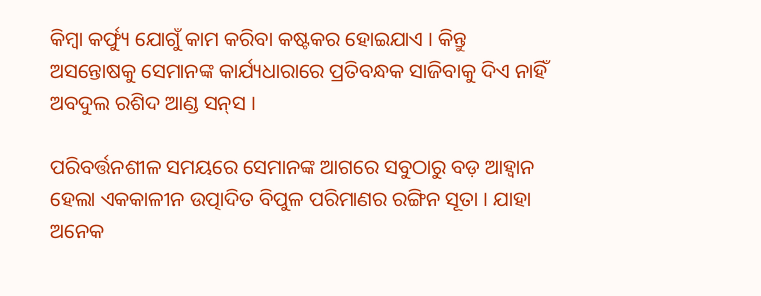କିମ୍ବା କର୍ଫ୍ୟୁ ଯୋଗୁଁ କାମ କରିବା କଷ୍ଟକର ହୋଇଯାଏ । କିନ୍ତୁ ଅସନ୍ତୋଷକୁ ସେମାନଙ୍କ କାର୍ଯ୍ୟଧାରାରେ ପ୍ରତିବନ୍ଧକ ସାଜିବାକୁ ଦିଏ ନାହିଁ ଅବଦୁଲ ରଶିଦ ଆଣ୍ଡ ସନ୍‌ସ ।

ପରିବର୍ତ୍ତନଶୀଳ ସମୟରେ ସେମାନଙ୍କ ଆଗରେ ସବୁଠାରୁ ବଡ଼ ଆହ୍ୱାନ ହେଲା ଏକକାଳୀନ ଉତ୍ପାଦିତ ବିପୁଳ ପରିମାଣର ରଙ୍ଗିନ ସୂତା । ଯାହା ଅନେକ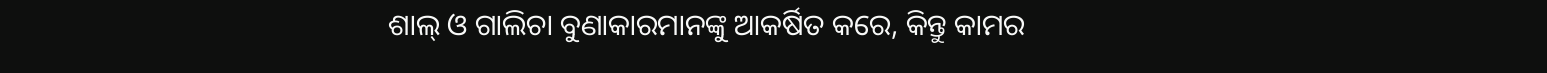ଶାଲ୍‌ ଓ ଗାଲିଚା ବୁଣାକାରମାନଙ୍କୁ ଆକର୍ଷିତ କରେ, କିନ୍ତୁ କାମର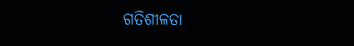ଗତିଶୀଳତା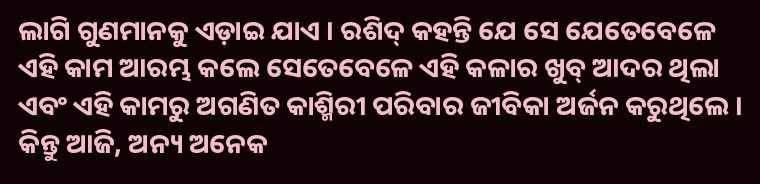ଲାଗି ଗୁଣମାନକୁ ଏଡ଼ାଇ ଯାଏ । ରଶିଦ୍‌ କହନ୍ତି ଯେ ସେ ଯେତେବେଳେ ଏହି କାମ ଆରମ୍ଭ କଲେ ସେତେବେଳେ ଏହି କଳାର ଖୁବ୍‌ ଆଦର ଥିଲା ଏବଂ ଏହି କାମରୁ ଅଗଣିତ କାଶ୍ମିରୀ ପରିବାର ଜୀବିକା ଅର୍ଜନ କରୁଥିଲେ । କିନ୍ତୁ ଆଜି, ଅନ୍ୟ ଅନେକ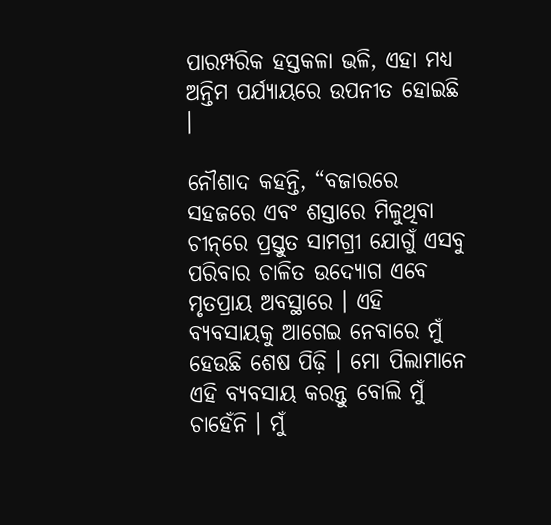ପାରମ୍ପରିକ ହସ୍ତକଳା ଭଳି, ଏହା ମଧ୍ୟ ଅନ୍ତିମ ପର୍ଯ୍ୟାୟରେ ଉପନୀତ ହୋଇଛି ।

ନୌଶାଦ କହନ୍ତି, “ବଜାରରେ ସହଜରେ ଏବଂ ଶସ୍ତାରେ ମିଳୁଥିବା ଚୀନ୍‌ରେ ପ୍ରସ୍ତୁତ ସାମଗ୍ରୀ ଯୋଗୁଁ ଏସବୁ ପରିବାର ଚାଳିତ ଉଦ୍ୟୋଗ ଏବେ ମୃତପ୍ରାୟ ଅବସ୍ଥାରେ । ଏହି ବ୍ୟବସାୟକୁ ଆଗେଇ ନେବାରେ ମୁଁ ହେଉଛି ଶେଷ ପିଢ଼ି । ମୋ ପିଲାମାନେ ଏହି ବ୍ୟବସାୟ କରନ୍ତୁ ବୋଲି ମୁଁ ଚାହେଁନି । ମୁଁ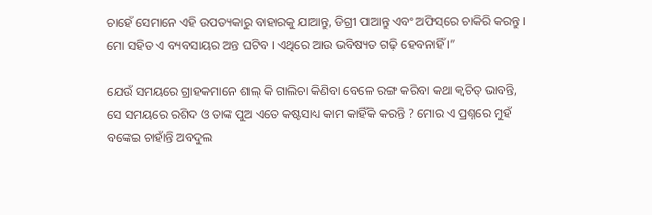ଚାହେଁ ସେମାନେ ଏହି ଉପତ୍ୟକାରୁ ବାହାରକୁ ଯାଆନ୍ତୁ, ଡିଗ୍ରୀ ପାଆନ୍ତୁ ଏବଂ ଅଫିସ୍‌ରେ ଚାକିରି କରନ୍ତୁ । ମୋ ସହିତ ଏ ବ୍ୟବସାୟର ଅନ୍ତ ଘଟିବ । ଏଥିରେ ଆଉ ଭବିଷ୍ୟତ ଗଢ଼ି ହେବନାହିଁ ।”

ଯେଉଁ ସମୟରେ ଗ୍ରାହକମାନେ ଶାଲ୍‌ କି ଗାଲିଚା କିଣିବା ବେଳେ ରଙ୍ଗ କରିବା କଥା କ୍ୱଚିତ୍‌ ଭାବନ୍ତି, ସେ ସମୟରେ ରଶିଦ ଓ ତାଙ୍କ ପୁଅ ଏତେ କଷ୍ଟସାଧ୍ୟ କାମ କାହିଁକି କରନ୍ତି ? ମୋର ଏ ପ୍ରଶ୍ନରେ ମୁହଁ ବଙ୍କେଇ ଚାହାଁନ୍ତି ଅବଦୁଲ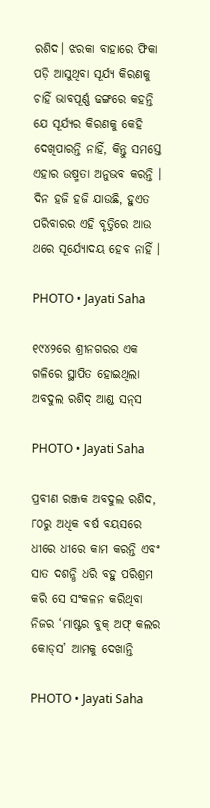ରଶିଦ। ଝରକା ବାହାରେ ଫିକା ପଡ଼ି ଆସୁଥିବା ସୂର୍ଯ୍ୟ କିରଣକୁ ଚାହିଁ ଭାବପୂର୍ଣ୍ଣ ଢଙ୍ଗରେ କହନ୍ତି ଯେ ସୂର୍ଯ୍ୟର କିରଣକୁ କେହି ଦେଖିପାରନ୍ତି ନାହିଁ, କିନ୍ତୁ ସମସ୍ତେ ଏହାର ଉଷ୍ମତା ଅନୁଭବ କରନ୍ତି । ଦିନ ହଜି ହଜି ଯାଉଛି, ହୁଏତ ପରିବାରର ଏହି ବୃତ୍ତିରେ ଆଉ ଥରେ ସୂର୍ଯ୍ୟୋଦୟ ହେବ ନାହିଁ ।

PHOTO • Jayati Saha

୧୯୪୨ରେ ଶ୍ରୀନଗରର ଏକ ଗଳିରେ ସ୍ଥାପିତ ହୋଇଥିଲା ଅବଦୁଲ ରଶିଦ୍‌ ଆଣ୍ଡ ସନ୍‌ସ

PHOTO • Jayati Saha

ପ୍ରବୀଣ ରଞ୍ଜକ ଅବଦୁଲ ରଶିଦ, ୮୦ରୁ ଅଧିକ ବର୍ଷ ବୟସରେ ଧୀରେ ଧୀରେ କାମ କରନ୍ତି ଏବଂ ସାତ ଦଶନ୍ଧି ଧରି ବହୁ ପରିଶ୍ରମ କରି ସେ ସଂକଳନ କରିଥିବା ନିଜର ‘ମାଷ୍ଟର ବୁକ୍‌ ଅଫ୍‌ କଲର କୋଡ୍‌ସ’ ଆମକୁ ଦେଖାନ୍ତି

PHOTO • Jayati Saha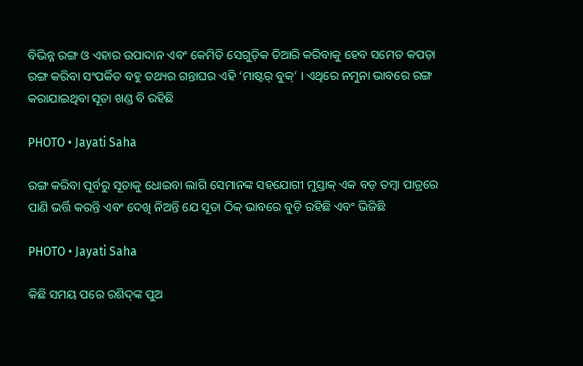ବିଭିନ୍ନ ରଙ୍ଗ ଓ ଏହାର ଉପାଦାନ ଏବଂ କେମିତି ସେଗୁଡ଼ିକ ତିଆରି କରିବାକୁ ହେବ ସମେତ କପଡ଼ା ରଙ୍ଗ କରିବା ସଂପର୍କିତ ବହୁ ତଥ୍ୟର ଗନ୍ତାଘର ଏହି ‘ମାଷ୍ଟର୍‌ ବୁକ୍‌’ । ଏଥିରେ ନମୁନା ଭାବରେ ରଙ୍ଗ କରାଯାଇଥିବା ସୂତା ଖଣ୍ଡ ବି ରହିଛି

PHOTO • Jayati Saha

ରଙ୍ଗ କରିବା ପୂର୍ବରୁ ସୂତାକୁ ଧୋଇବା ଲାଗି ସେମାନଙ୍କ ସହଯୋଗୀ ମୁସ୍ତାକ୍‌ ଏକ ବଡ଼ ତମ୍ବା ପାତ୍ରରେ ପାଣି ଭର୍ତ୍ତି କରନ୍ତି ଏବଂ ଦେଖି ନିଅନ୍ତି ଯେ ସୂତା ଠିକ୍‌ ଭାବରେ ବୁଡ଼ି ରହିଛି ଏବଂ ଭିଜିଛି

PHOTO • Jayati Saha

କିଛି ସମୟ ପରେ ରଶିଦ୍‌ଙ୍କ ପୁଅ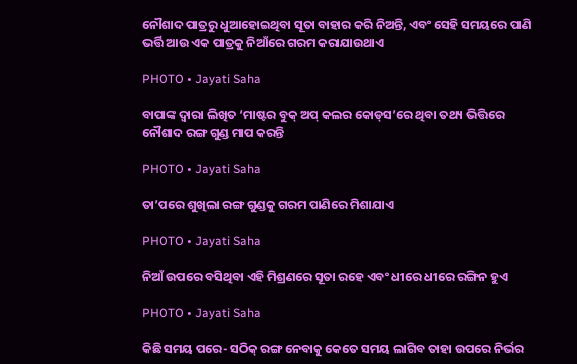ନୌଶାଦ ପାତ୍ରରୁ ଧୁଆହୋଇଥିବା ସୂତା ବାହାର କରି ନିଅନ୍ତି, ଏବଂ ସେହି ସମୟରେ ପାଣି ଭର୍ତ୍ତି ଆଉ ଏକ ପାତ୍ରକୁ ନିଆଁରେ ଗରମ କରାଯାଉଥାଏ

PHOTO • Jayati Saha

ବାପାଙ୍କ ଦ୍ୱାରା ଲିଖିତ ‘ମାଷ୍ଟର ବୁକ୍‌ ଅପ୍‌ କଲର କୋଡ୍‌ସ’ରେ ଥିବା ତଥ୍ୟ ଭିତ୍ତିରେ ନୌଶାଦ ରଙ୍ଗ ଗୁଣ୍ଡ ମାପ କରନ୍ତି

PHOTO • Jayati Saha

ତା’ପରେ ଶୁଖିଲା ରଙ୍ଗ ଗୁଣ୍ଡକୁ ଗରମ ପାଣିରେ ମିଶାଯାଏ

PHOTO • Jayati Saha

ନିଆଁ ଉପରେ ବସିଥିବା ଏହି ମିଶ୍ରଣରେ ସୂତା ରହେ ଏବଂ ଧୀରେ ଧୀରେ ରଙ୍ଗିନ ହୁଏ

PHOTO • Jayati Saha

କିଛି ସମୟ ପରେ- ସଠିକ୍‌ ରଙ୍ଗ ନେବାକୁ କେତେ ସମୟ ଲାଗିବ ତାହା ଉପରେ ନିର୍ଭର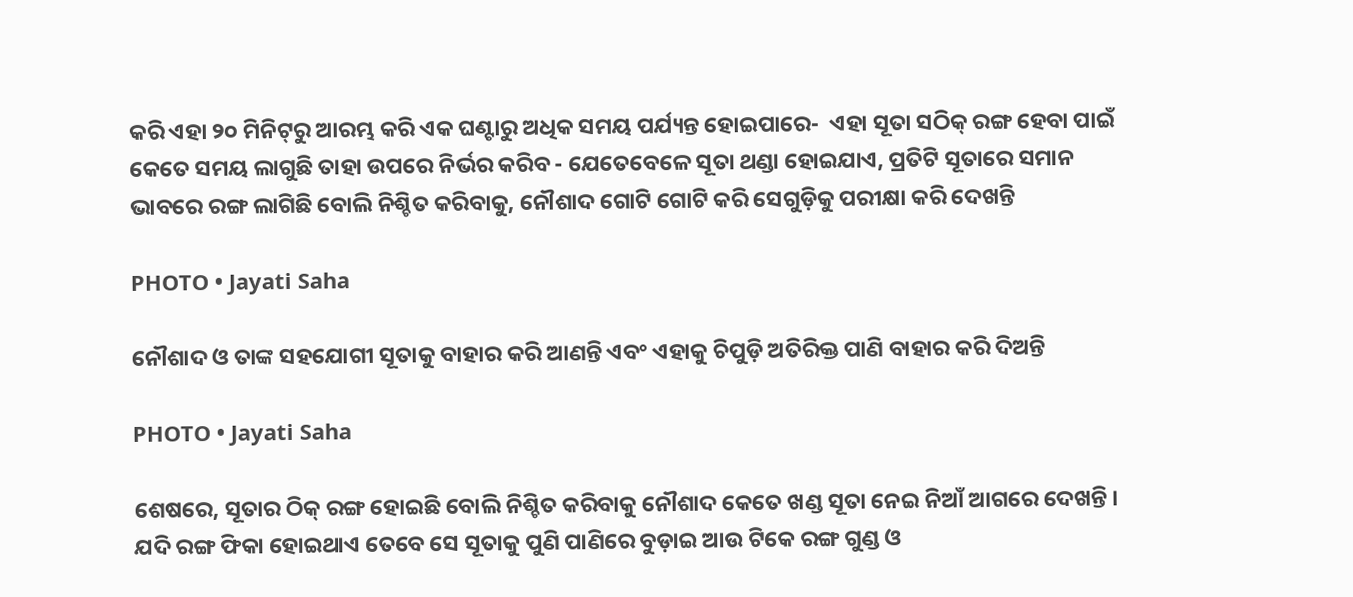କରି ଏହା ୨୦ ମିନିଟ୍‌ରୁ ଆରମ୍ଭ କରି ଏକ ଘଣ୍ଟାରୁ ଅଧିକ ସମୟ ପର୍ଯ୍ୟନ୍ତ ହୋଇପାରେ-  ଏହା ସୂତା ସଠିକ୍ ରଙ୍ଗ ହେବା ପାଇଁ କେତେ ସମୟ ଲାଗୁଛି ତାହା ଉପରେ ନିର୍ଭର କରିବ - ଯେତେବେଳେ ସୂତା ଥଣ୍ଡା ହୋଇଯାଏ, ପ୍ରତିଟି ସୂତାରେ ସମାନ ଭାବରେ ରଙ୍ଗ ଲାଗିଛି ବୋଲି ନିଶ୍ଚିତ କରିବାକୁ, ନୌଶାଦ ଗୋଟି ଗୋଟି କରି ସେଗୁଡ଼ିକୁ ପରୀକ୍ଷା କରି ଦେଖନ୍ତି

PHOTO • Jayati Saha

ନୌଶାଦ ଓ ତାଙ୍କ ସହଯୋଗୀ ସୂତାକୁ ବାହାର କରି ଆଣନ୍ତି ଏବଂ ଏହାକୁ ଚିପୁଡ଼ି ଅତିରିକ୍ତ ପାଣି ବାହାର କରି ଦିଅନ୍ତି

PHOTO • Jayati Saha

ଶେଷରେ, ସୂତାର ଠିକ୍‌ ରଙ୍ଗ ହୋଇଛି ବୋଲି ନିଶ୍ଚିତ କରିବାକୁ ନୌଶାଦ କେତେ ଖଣ୍ଡ ସୂତା ନେଇ ନିଆଁ ଆଗରେ ଦେଖନ୍ତି । ଯଦି ରଙ୍ଗ ଫିକା ହୋଇଥାଏ ତେବେ ସେ ସୂତାକୁ ପୁଣି ପାଣିରେ ବୁଡ଼ାଇ ଆଉ ଟିକେ ରଙ୍ଗ ଗୁଣ୍ଡ ଓ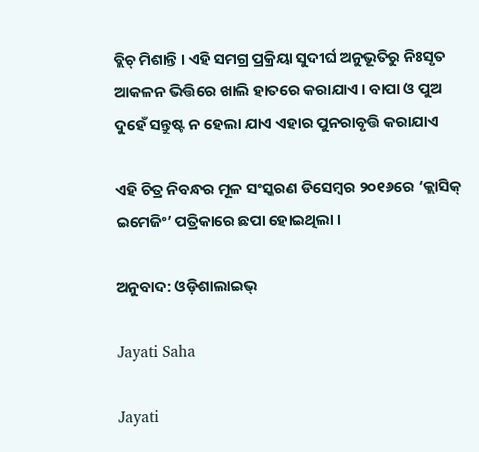ବ୍ଲିଚ୍‌ ମିଶାନ୍ତି । ଏହି ସମଗ୍ର ପ୍ରକ୍ରିୟା ସୁଦୀର୍ଘ ଅନୁଭୂତିରୁ ନିଃସୃତ ଆକଳନ ଭିତ୍ତିରେ ଖାଲି ହାତରେ କରାଯାଏ । ବାପା ଓ ପୁଅ ଦୁହେଁ ସନ୍ତୁଷ୍ଟ ନ ହେଲା ଯାଏ ଏହାର ପୁନରାବୃତ୍ତି କରାଯାଏ

ଏହି ଚିତ୍ର ନିବନ୍ଧର ମୂଳ ସଂସ୍କରଣ ଡିସେମ୍ବର ୨୦୧୬ରେ ‘କ୍ଲାସିକ୍‌ ଇମେଜିଂ’ ପତ୍ରିକାରେ ଛପା ହୋଇଥିଲା ।

ଅନୁବାଦ: ଓଡ଼ିଶାଲାଇଭ୍‍

Jayati Saha

Jayati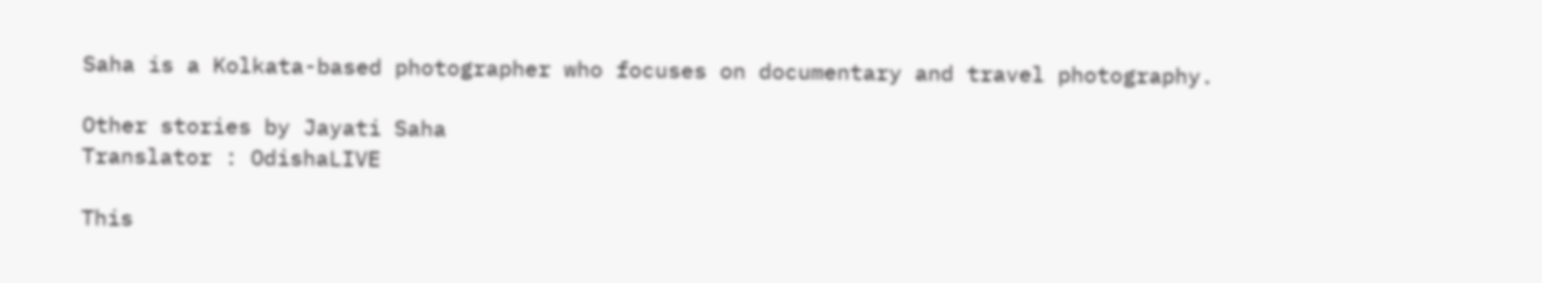Saha is a Kolkata-based photographer who focuses on documentary and travel photography.

Other stories by Jayati Saha
Translator : OdishaLIVE

This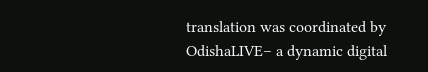translation was coordinated by OdishaLIVE– a dynamic digital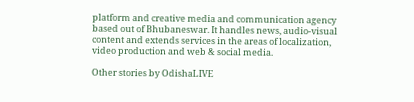platform and creative media and communication agency based out of Bhubaneswar. It handles news, audio-visual content and extends services in the areas of localization, video production and web & social media.

Other stories by OdishaLIVE